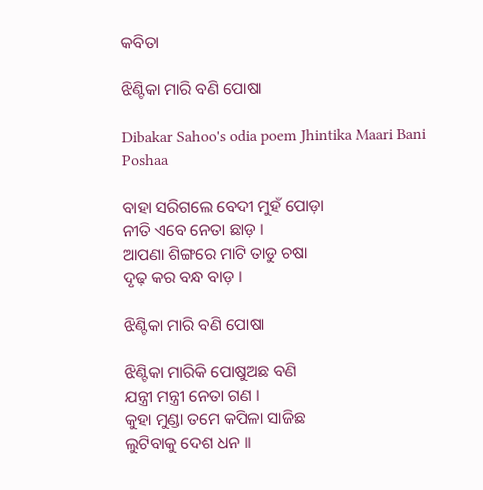କବିତା

ଝିଣ୍ଟିକା ମାରି ବଣି ପୋଷା

Dibakar Sahoo's odia poem Jhintika Maari Bani Poshaa

ବାହା ସରିଗଲେ ବେଦୀ ମୁହଁ ପୋଡ଼ା
ନୀତି ଏବେ ନେତା ଛାଡ଼ ।
ଆପଣା ଶିଙ୍ଗରେ ମାଟି ତାଡୁ ଚଷା
ଦୃଢ଼ କର ବନ୍ଧ ବାଡ଼ ।

ଝିଣ୍ଟିକା ମାରି ବଣି ପୋଷା

ଝିଣ୍ଟିକା ମାରିକି ପୋଷୁଅଛ ବଣି
ଯନ୍ତ୍ରୀ ମନ୍ତ୍ରୀ ନେତା ଗଣ ।
କୁହା ମୁଣ୍ଡା ତମେ କପିଳା ସାଜିଛ
ଲୁଟିବାକୁ ଦେଶ ଧନ ।।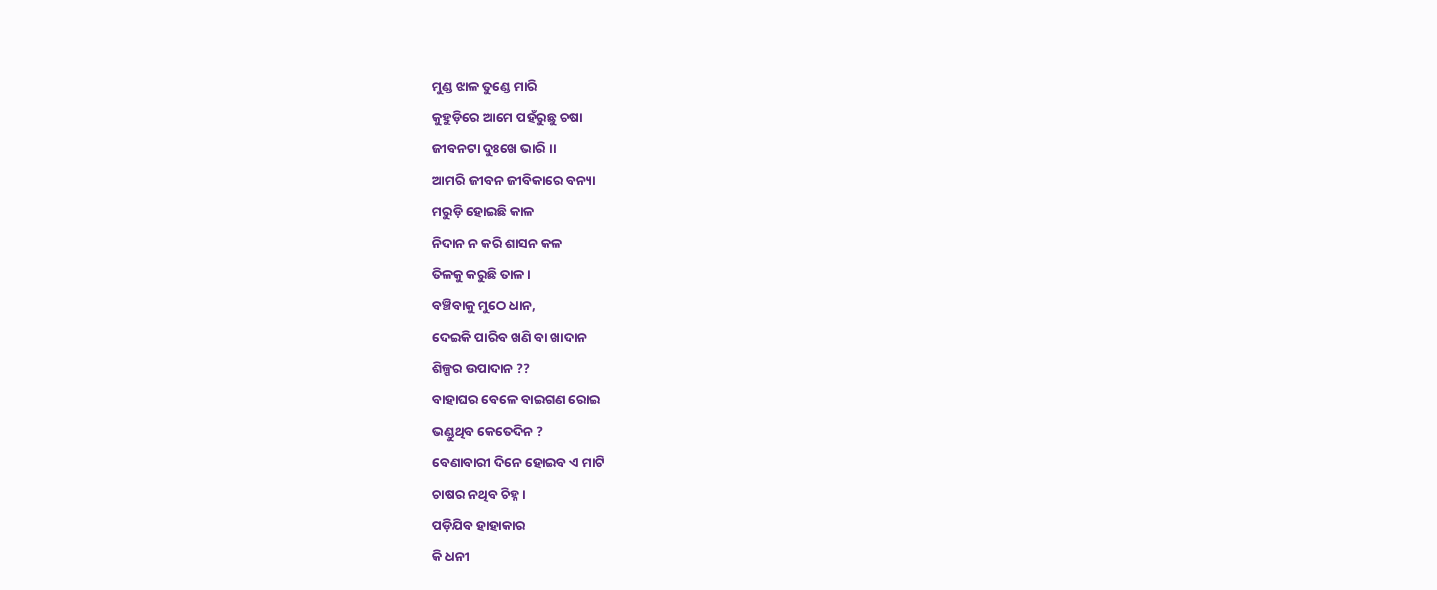ମୁଣ୍ଡ ଝାଳ ତୁଣ୍ଡେ ମାରି
କୁହୁଡ଼ିରେ ଆମେ ପହଁରୁଛୁ ଚଷା
ଜୀବନଟା ଦୁଃଖେ ଭାରି ।।
ଆମରି ଜୀବନ ଜୀବିକାରେ ବନ୍ୟା
ମରୁଡ଼ି ହୋଇଛି କାଳ
ନିଦାନ ନ କରି ଶାସନ କଳ
ତିଳକୁ କରୁଛି ତାଳ ।
ବଞ୍ଚିବାକୁ ମୁଠେ ଧାନ,
ଦେଇକି ପାରିବ ଖଣି ବା ଖାଦାନ
ଶିଳ୍ପର ଉପାଦାନ ??
ବାହାଘର ବେଳେ ବାଇଗଣ ରୋଇ
ଭଣ୍ଡୁଥିବ କେତେଦିନ ?
ବେଣାବାରୀ ଦିନେ ହୋଇବ ଏ ମାଟି
ଚାଷର ନଥିବ ଚିହ୍ନ ।
ପଡ଼ିଯିବ ହାହାକାର
କି ଧନୀ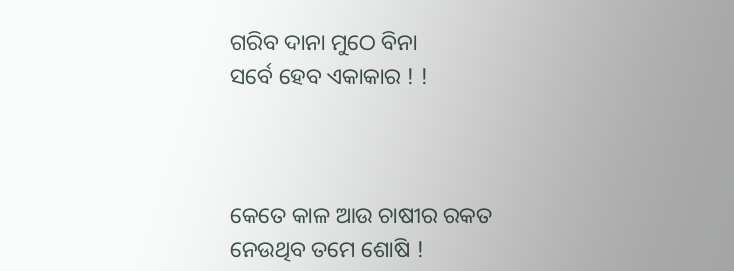ଗରିବ ଦାନା ମୁଠେ ବିନା
ସର୍ବେ ହେବ ଏକାକାର ! !



କେତେ କାଳ ଆଉ ଚାଷୀର ରକତ
ନେଉଥିବ ତମେ ଶୋଷି !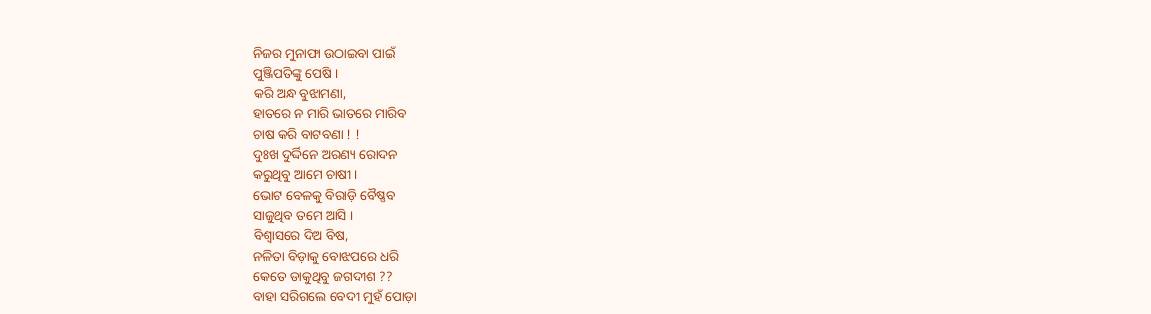ନିଜର ମୁନାଫା ଉଠାଇବା ପାଇଁ
ପୁଞ୍ଜିପତିଙ୍କୁ ପେଷି ।
କରି ଅନ୍ଧ ବୁଝାମଣା,
ହାତରେ ନ ମାରି ଭାତରେ ମାରିବ
ଚାଷ କରି ବାଟବଣା ! !
ଦୁଃଖ ଦୁର୍ଦ୍ଦିନେ ଅରଣ୍ୟ ରୋଦନ
କରୁଥିବୁ ଆମେ ଚାଷୀ ।
ଭୋଟ ବେଳକୁ ବିରାଡ଼ି ବୈଷ୍ଣବ
ସାଜୁଥିବ ତମେ ଆସି ।
ବିଶ୍ୱାସରେ ଦିଅ ବିଷ,
ନଳିତା ବିଡ଼ାକୁ ବୋଝପରେ ଧରି
କେତେ ଡାକୁଥିବୁ ଜଗଦୀଶ ??
ବାହା ସରିଗଲେ ବେଦୀ ମୁହଁ ପୋଡ଼ା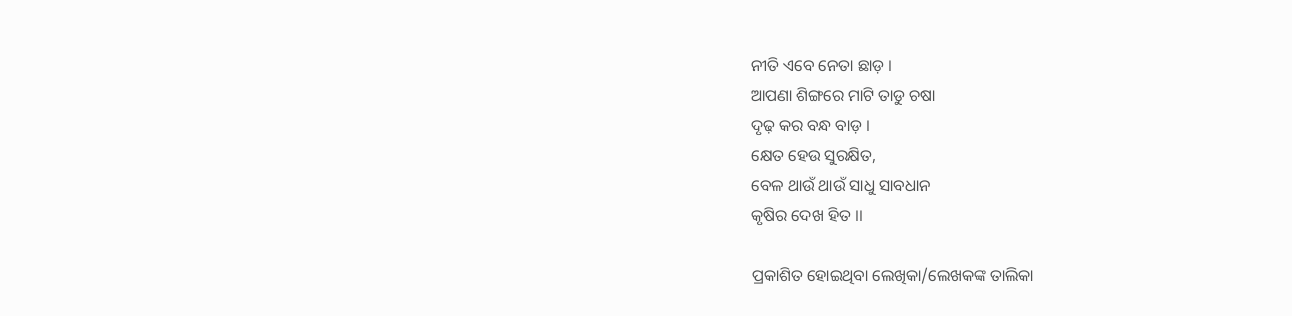ନୀତି ଏବେ ନେତା ଛାଡ଼ ।
ଆପଣା ଶିଙ୍ଗରେ ମାଟି ତାଡୁ ଚଷା
ଦୃଢ଼ କର ବନ୍ଧ ବାଡ଼ ।
କ୍ଷେତ ହେଉ ସୁରକ୍ଷିତ,
ବେଳ ଥାଉଁ ଥାଉଁ ସାଧୁ ସାବଧାନ
କୃଷିର ଦେଖ ହିତ ।।

ପ୍ରକାଶିତ ହୋଇଥିବା ଲେଖିକା/ଲେଖକଙ୍କ ତାଲିକା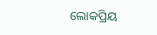ଲୋକପ୍ରିୟ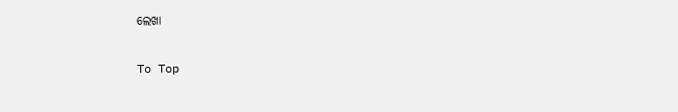ଲେଖା

To Top